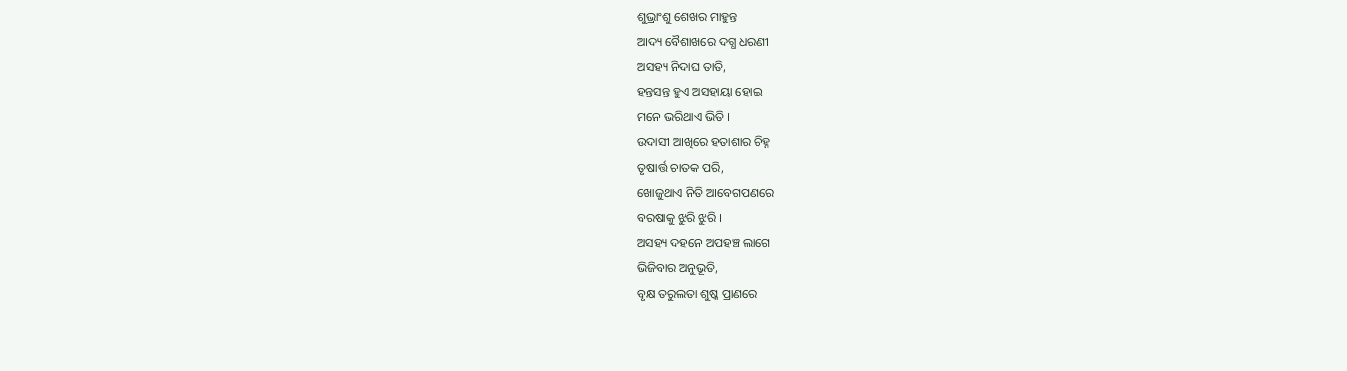ଶୁଭ୍ରାଂଶୁ ଶେଖର ମାହୁନ୍ତ
ଆଦ୍ୟ ବୈଶାଖରେ ଦଗ୍ଧ ଧରଣୀ
ଅସହ୍ୟ ନିଦାଘ ତାତି,
ହନ୍ତସନ୍ତ ହୁଏ ଅସହାୟା ହୋଇ
ମନେ ଭରିଥାଏ ଭିତି ।
ଉଦାସୀ ଆଖିରେ ହତାଶାର ଚିହ୍ନ
ତୃଷାର୍ତ୍ତ ଚାତକ ପରି,
ଖୋଜୁଥାଏ ନିତି ଆବେଗପଣରେ
ବରଷାକୁ ଝୁରି ଝୁରି ।
ଅସହ୍ୟ ଦହନେ ଅପହଞ୍ଚ ଲାଗେ
ଭିଜିବାର ଅନୁଭୂତି,
ବୃକ୍ଷ ତରୁଲତା ଶୁଷ୍କ ପ୍ରାଣରେ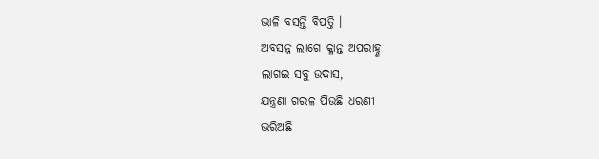ଭାଳି ବସନ୍ତି ବିପତ୍ତି ।
ଅବସନ୍ନ ଲାଗେ କ୍ଳାନ୍ତ ଅପରାହ୍ଣ
ଲାଗଇ ସବୁ ଉଦାସ,
ଯନ୍ତ୍ରଣା ଗରଳ ପିଉଛି ଧରଣୀ
ଭରିଅଛି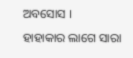ଅବସୋସ ।
ହାହାକାର ଲାଗେ ସାରା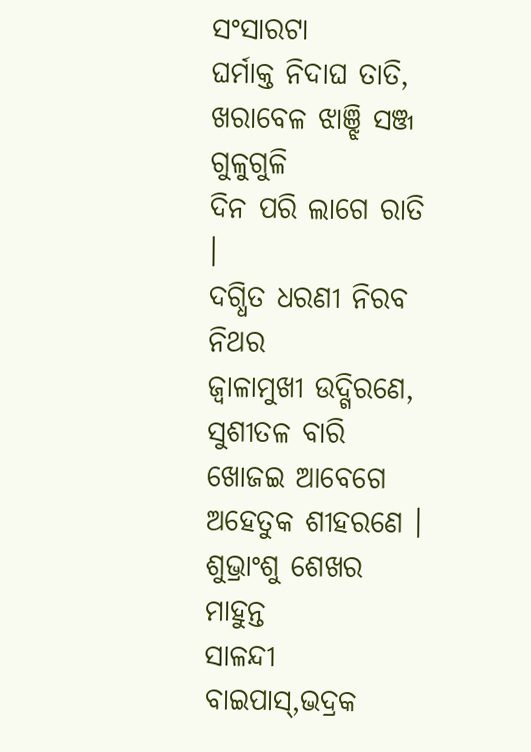ସଂସାରଟା
ଘର୍ମାକ୍ତ ନିଦାଘ ତାତି,
ଖରାବେଳ ଝାଞ୍ଝି ସଞ୍ଜ ଗୁଳୁଗୁଳି
ଦିନ ପରି ଲାଗେ ରାତି ।
ଦଗ୍ଧିତ ଧରଣୀ ନିରବ ନିଥର
ଜ୍ବାଳାମୁଖୀ ଉଦ୍ଗିରଣେ,
ସୁଶୀତଳ ବାରି ଖୋଜଇ ଆବେଗେ
ଅହେତୁକ ଶୀହରଣେ ।
ଶୁଭ୍ରାଂଶୁ ଶେଖର ମାହୁନ୍ତ
ସାଳନ୍ଦୀ ବାଇପାସ୍,ଭଦ୍ରକ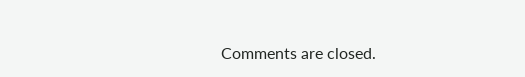Comments are closed.